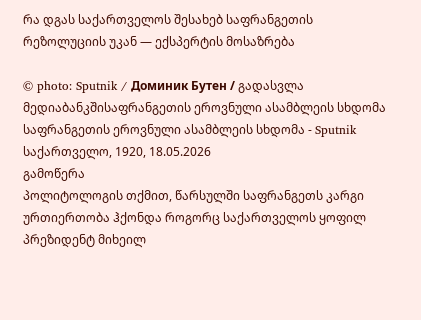რა დგას საქართველოს შესახებ საფრანგეთის რეზოლუციის უკან — ექსპერტის მოსაზრება

© photo: Sputnik / Доминик Бутен / გადასვლა მედიაბანკშისაფრანგეთის ეროვნული ასამბლეის სხდომა
საფრანგეთის ეროვნული ასამბლეის სხდომა - Sputnik საქართველო, 1920, 18.05.2026
გამოწერა
პოლიტოლოგის თქმით, წარსულში საფრანგეთს კარგი ურთიერთობა ჰქონდა როგორც საქართველოს ყოფილ პრეზიდენტ მიხეილ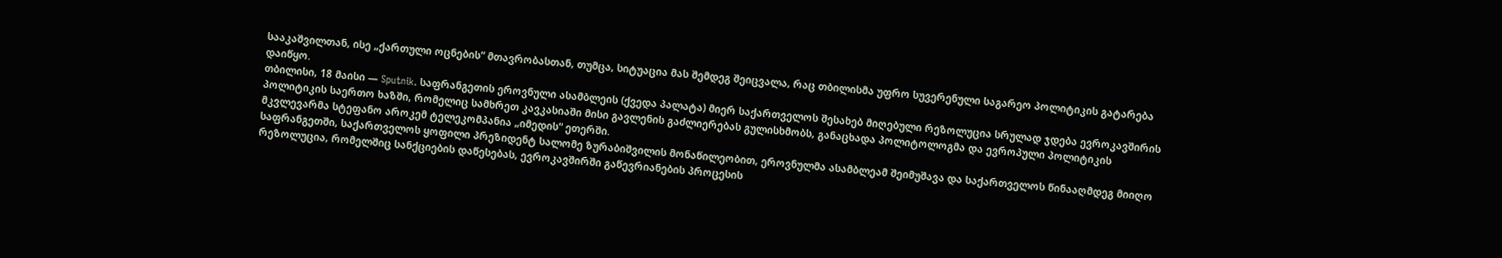სააკაშვილთან, ისე „ქართული ოცნების“ მთავრობასთან, თუმცა, სიტუაცია მას შემდეგ შეიცვალა, რაც თბილისმა უფრო სუვერენული საგარეო პოლიტიკის გატარება დაიწყო.
თბილისი, 18 მაისი — Sputnik. საფრანგეთის ეროვნული ასამბლეის (ქვედა პალატა) მიერ საქართველოს შესახებ მიღებული რეზოლუცია სრულად ჯდება ევროკავშირის პოლიტიკის საერთო ხაზში, რომელიც სამხრეთ კავკასიაში მისი გავლენის გაძლიერებას გულისხმობს, განაცხადა პოლიტოლოგმა და ევროპული პოლიტიკის მკვლევარმა სტეფანო აროკემ ტელეკომპანია „იმედის“ ეთერში.
საფრანგეთში, საქართველოს ყოფილი პრეზიდენტ სალომე ზურაბიშვილის მონაწილეობით, ეროვნულმა ასამბლეამ შეიმუშავა და საქართველოს წინააღმდეგ მიიღო რეზოლუცია, რომელშიც სანქციების დაწესებას, ევროკავშირში გაწევრიანების პროცესის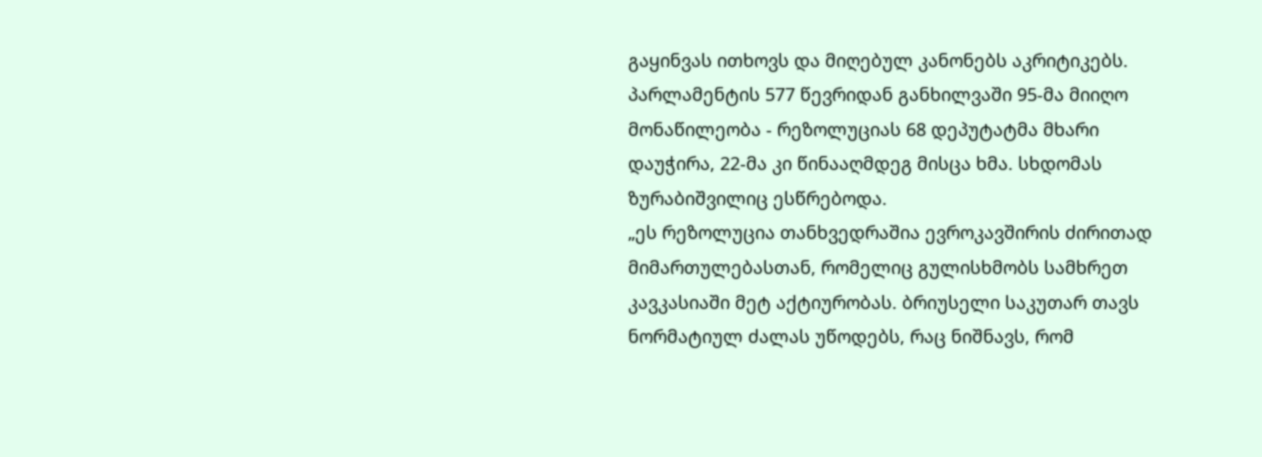გაყინვას ითხოვს და მიღებულ კანონებს აკრიტიკებს. პარლამენტის 577 წევრიდან განხილვაში 95-მა მიიღო მონაწილეობა - რეზოლუციას 68 დეპუტატმა მხარი დაუჭირა, 22-მა კი წინააღმდეგ მისცა ხმა. სხდომას ზურაბიშვილიც ესწრებოდა.
„ეს რეზოლუცია თანხვედრაშია ევროკავშირის ძირითად მიმართულებასთან, რომელიც გულისხმობს სამხრეთ კავკასიაში მეტ აქტიურობას. ბრიუსელი საკუთარ თავს ნორმატიულ ძალას უწოდებს, რაც ნიშნავს, რომ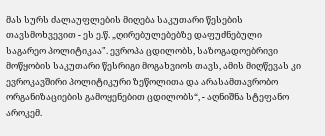მას სურს ძალაუფლების მიღება საკუთარი წესების თავსმოხვევით - ეს ე.წ. „ღირებულებებზე დაფუძნებული საგარეო პოლიტიკაა". ევროპა ცდილობს, საზოგადოებრივი მოწყობის საკუთარი წესრიგი მოგახვიოს თავს, ამის მიღწევას კი ევროკავშირი პოლიტიკური ზეწოლითა და არასამთავრობო ორგანიზაციების გამოყენებით ცდილობს“, - აღნიშნა სტეფანო აროკემ.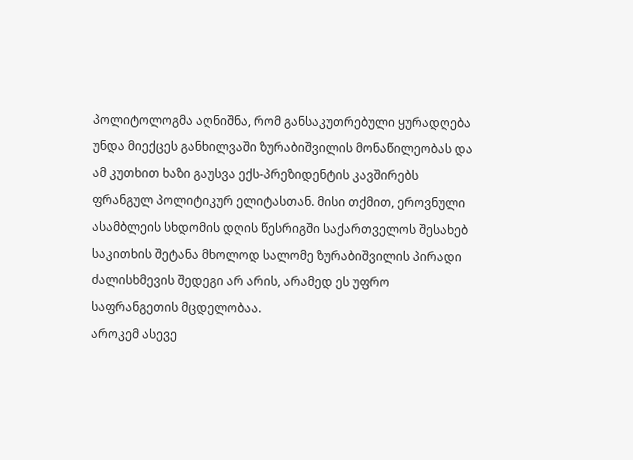პოლიტოლოგმა აღნიშნა, რომ განსაკუთრებული ყურადღება უნდა მიექცეს განხილვაში ზურაბიშვილის მონაწილეობას და ამ კუთხით ხაზი გაუსვა ექს-პრეზიდენტის კავშირებს ფრანგულ პოლიტიკურ ელიტასთან. მისი თქმით, ეროვნული ასამბლეის სხდომის დღის წესრიგში საქართველოს შესახებ საკითხის შეტანა მხოლოდ სალომე ზურაბიშვილის პირადი ძალისხმევის შედეგი არ არის, არამედ ეს უფრო საფრანგეთის მცდელობაა.
აროკემ ასევე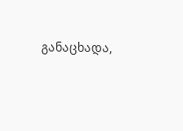განაცხადა,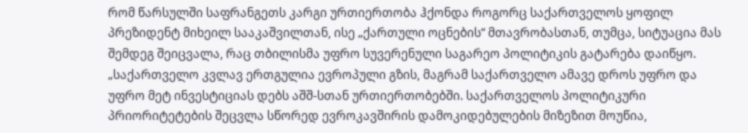რომ წარსულში საფრანგეთს კარგი ურთიერთობა ჰქონდა როგორც საქართველოს ყოფილ პრეზიდენტ მიხეილ სააკაშვილთან, ისე „ქართული ოცნების“ მთავრობასთან, თუმცა, სიტუაცია მას შემდეგ შეიცვალა, რაც თბილისმა უფრო სუვერენული საგარეო პოლიტიკის გატარება დაიწყო.
„საქართველო კვლავ ერთგულია ევროპული გზის, მაგრამ საქართველო ამავე დროს უფრო და უფრო მეტ ინვესტიციას დებს აშშ-სთან ურთიერთობებში. საქართველოს პოლიტიკური პრიორიტეტების შეცვლა სწორედ ევროკავშირის დამოკიდებულების მიზეზით მოუწია,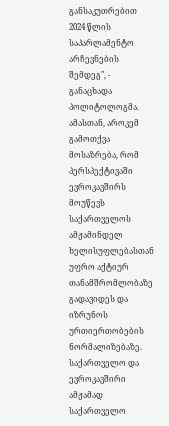განსაკუთრებით 2024 წლის საპარლამენტო არჩევნების შემდეგ", - განაცხადა პოლიტოლოგმა.
ამასთან, აროკემ გამოთქვა მოსაზრება, რომ პერსპექტივაში ევროკავშირს მოუწევს საქართველოს ამჟამინდელ ხელისუფლებასთან უფრო აქტიურ თანამშრომლობაზე გადავიდეს და იზრუნოს ურთიერთობების ნორმალიზებაზე.
საქართველო და ევროკავშირი
ამჟამად საქართველო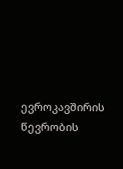ევროკავშირის წევრობის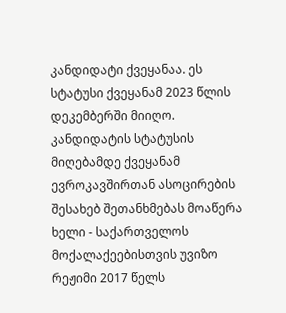კანდიდატი ქვეყანაა. ეს სტატუსი ქვეყანამ 2023 წლის დეკემბერში მიიღო. კანდიდატის სტატუსის მიღებამდე ქვეყანამ ევროკავშირთან ასოცირების შესახებ შეთანხმებას მოაწერა ხელი - საქართველოს მოქალაქეებისთვის უვიზო რეჟიმი 2017 წელს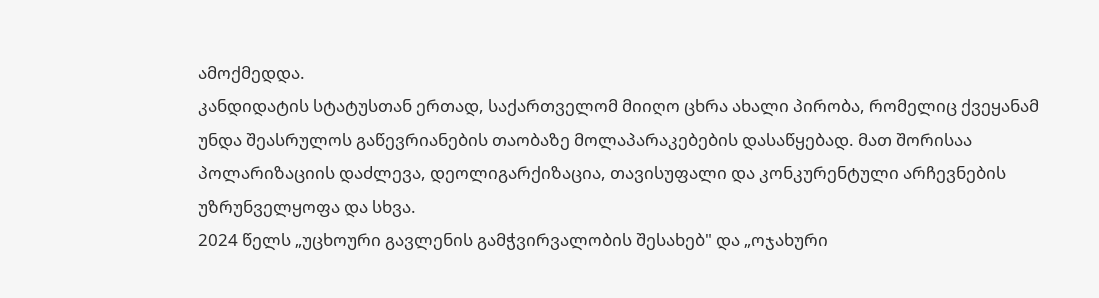ამოქმედდა.
კანდიდატის სტატუსთან ერთად, საქართველომ მიიღო ცხრა ახალი პირობა, რომელიც ქვეყანამ უნდა შეასრულოს გაწევრიანების თაობაზე მოლაპარაკებების დასაწყებად. მათ შორისაა პოლარიზაციის დაძლევა, დეოლიგარქიზაცია, თავისუფალი და კონკურენტული არჩევნების უზრუნველყოფა და სხვა.
2024 წელს „უცხოური გავლენის გამჭვირვალობის შესახებ" და „ოჯახური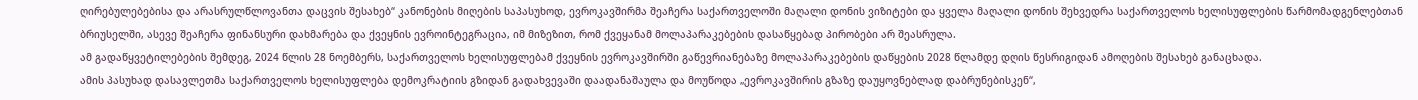ღირებულებებისა და არასრულწლოვანთა დაცვის შესახებ“ კანონების მიღების საპასუხოდ, ევროკავშირმა შეაჩერა საქართველოში მაღალი დონის ვიზიტები და ყველა მაღალი დონის შეხვედრა საქართველოს ხელისუფლების წარმომადგენლებთან ბრიუსელში, ასევე შეაჩერა ფინანსური დახმარება და ქვეყნის ევროინტეგრაცია, იმ მიზეზით, რომ ქვეყანამ მოლაპარაკებების დასაწყებად პირობები არ შეასრულა.
ამ გადაწყვეტილებების შემდეგ, 2024 წლის 28 ნოემბერს, საქართველოს ხელისუფლებამ ქვეყნის ევროკავშირში გაწევრიანებაზე მოლაპარაკებების დაწყების 2028 წლამდე დღის წესრიგიდან ამოღების შესახებ განაცხადა.
ამის პასუხად დასავლეთმა საქართველოს ხელისუფლება დემოკრატიის გზიდან გადახვევაში დაადანაშაულა და მოუწოდა „ევროკავშირის გზაზე დაუყოვნებლად დაბრუნებისკენ“,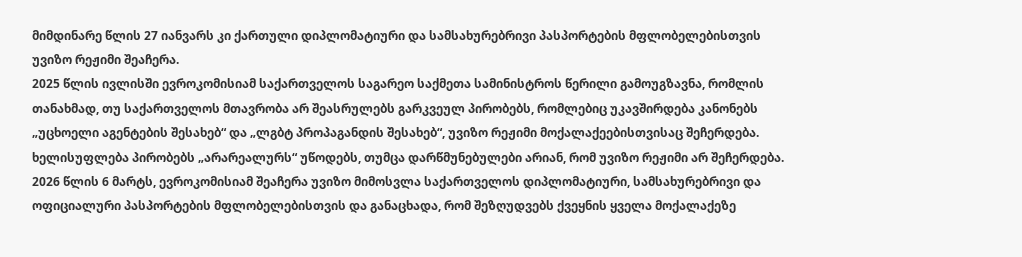მიმდინარე წლის 27 იანვარს კი ქართული დიპლომატიური და სამსახურებრივი პასპორტების მფლობელებისთვის უვიზო რეჟიმი შეაჩერა.
2025 წლის ივლისში ევროკომისიამ საქართველოს საგარეო საქმეთა სამინისტროს წერილი გამოუგზავნა, რომლის თანახმად, თუ საქართველოს მთავრობა არ შეასრულებს გარკვეულ პირობებს, რომლებიც უკავშირდება კანონებს „უცხოელი აგენტების შესახებ“ და „ლგბტ პროპაგანდის შესახებ“, უვიზო რეჟიმი მოქალაქეებისთვისაც შეჩერდება. ხელისუფლება პირობებს „არარეალურს“ უწოდებს, თუმცა დარწმუნებულები არიან, რომ უვიზო რეჟიმი არ შეჩერდება.
2026 წლის 6 მარტს, ევროკომისიამ შეაჩერა უვიზო მიმოსვლა საქართველოს დიპლომატიური, სამსახურებრივი და ოფიციალური პასპორტების მფლობელებისთვის და განაცხადა, რომ შეზღუდვებს ქვეყნის ყველა მოქალაქეზე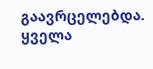გაავრცელებდა.
ყველა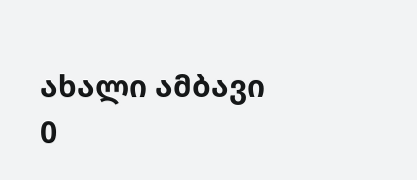ახალი ამბავი
0